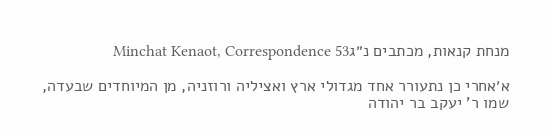מנחת קנאות, מכתבים נ״גMinchat Kenaot, Correspondence 53

א׳אחרי כן נתעורר אחד מגדולי ארץ ואציליה ורוזניה, מן המיוחדים שבעדה, שמו ר' יעקב בר יהודה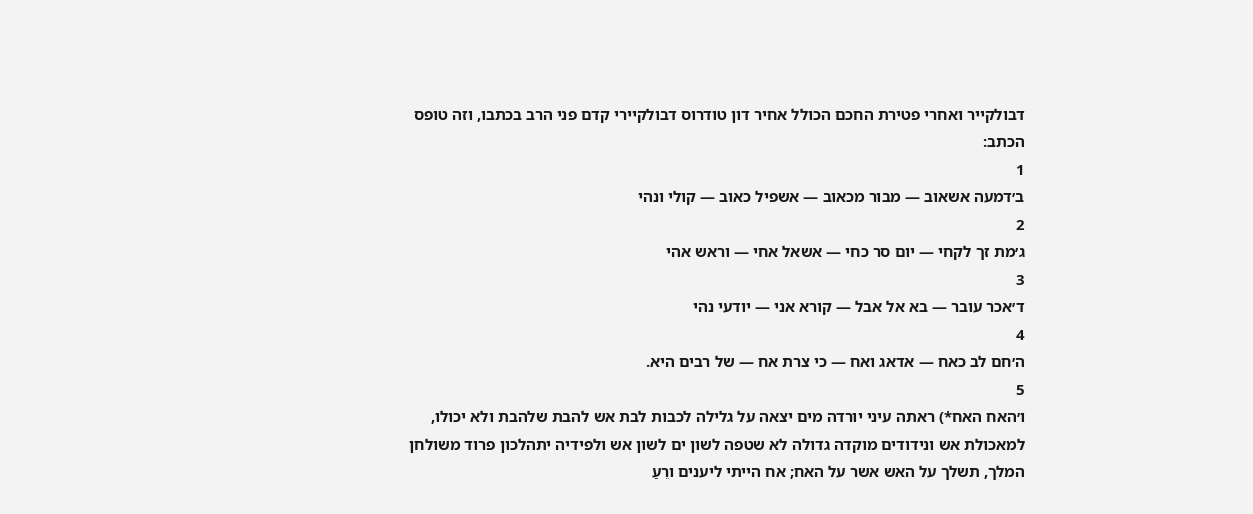דבולקייר ואחרי פטירת החכם הכולל אחיר דון טודרוס דבולקיירי קדם פני הרב בכתבו, וזה טופס הכתב:
1
ב׳דמעה אשאוב — מבור מכאוב — אשפיל כאוב — קולי ונהי
2
ג׳מת זך לקחי — יום סר כחי — אשאל אחי — וראש אהי
3
ד׳אכר עובר — בא אל אבל — קורא אני — יודעי נהי
4
ה׳חם לב כאח — אדאג ואח — כי צרת אח — של רבים היא.
5
ו׳האח האח*) ראתה עיני יורדה מים יצאה על גלילה לכבות לבת אש להבת שלהבת ולא יכולו, למאכולת אש ונידודים מוקדה גדולה לא שטפה לשון ים לשון אש ולפידיה יתהלכון פרוד משולחן המלך, תשלך על האש אשר על האח; אח הייתי ליענים ורֵעַ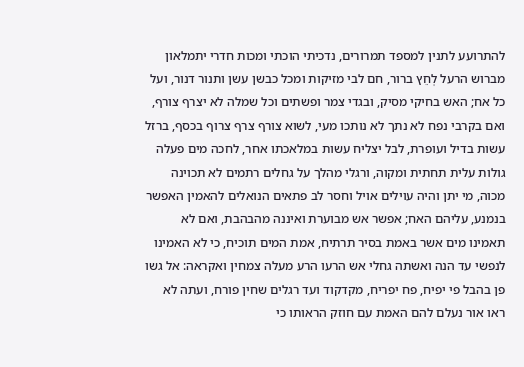להתרועע לתנין למספד תמרורים, נדכיתי הוכתי ומכות חדרי יתמלאון מברוש הרעל לְחֵץ ברור, חם לבי מזיקות ומכל כבשן עשן ותנור דנור, ועל כל אח; האש בחיקי מסיק, ובגדי צמר ופשתים וכל שמלה לא יצרף צורף, ואם בקרבי נפח לא נתך לא נותכו מעי, לשוא צורף צרף צרוף בכסף, ברזל עשות בדיל ועופרת, לבל יצליח עשות במלאכתו אחר, לחכה מים פעלה גולות עלית תחתית ומקוה, ורגלי מהלך על גחלים רתמים לא תכוינה מכוה, מי יתן והיה עוילים אויל וחסר לב פתאים הנואלים להאמין האפשר בנמנע, עליהם האח; אפשר אש מבוערת ואיננה מהבהבת, ואם לא תאמינו מים אשר באמת בסיר תרתיח, אמת המים תוכיח, כי לא האמינו לנפשי עד הנה ואשתה גחלי אש הרעו הרע מעלה צמחין ואקראה: אל גשו פן בהבל פי יפיח, פח יפריח, מקדקוד ועד רגלים שחין פורח, ועתה לא ראו אור נעלם להם האמת עם חוזק הראותו כי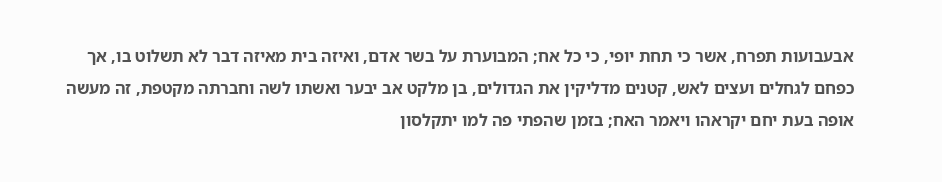אבעבועות תפרח, אשר כי תחת יופי, כי כל אח; המבוערת על בשר אדם, ואיזה בית מאיזה דבר לא תשלוט בו, אך כפחם לגחלים ועצים לאש, קטנים מדליקין את הגדולים, בן מלקט אב יבער ואשתו לשה וחברתה מקטפת, זה מעשה אופה בעת יחם יקראהו ויאמר האח; בזמן שהפתי פה למו יתקלסון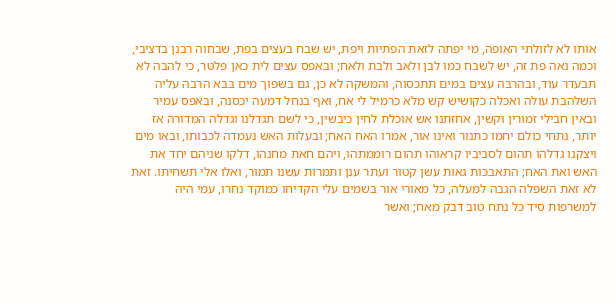אותו לא לזולתי האופה, מי יפתה לזאת הפתיות ויפת, יש שבח בעצים בפת, שבחוה רבנן בדציבי, וכמה נאה פת זה, יש לשבח כמו לבן ולאב ולבת ולאח; ובאפס עצים לית כאן פלטר, כי להבה לא תבעדר עוד, ובהרבה עצים במים תתכסוה, והמשקה לא כן, גם בשפוך מים בבא הרבה עליה השלהבת עולה ואכלה כקושיש קש מלא כרמיל לי אח, ואף בנחל דמעה יכסנה, ובאפס עמיר ובאין חבילי זמורין וקשין, אחזתנו אש אוכלת לחין כיבשין, כי לשם תגדלנו וגדלה המדורה אז יותר, נתחי כולם יחמו כתנור ואינו אור, אמרו האח האח; ובעלות האש נעמדה לכבותו, ובאו מים ויצקנו גדלהו תהום לסביביו קראוהו תהום רוממתהו, ויהם חאת מחנהו, דלקו שניהם יחד את האש ואת האח; התאבכות גאות עשן קטור ועתר ענן ותמרות עשנו תמור, ואלו אלי תשחיתו. זאת לא זאת השפלה הגבה למעלה, כל מאורי אור בשמים עלי הקדיחו כמוקד נחרו, עמי היה למשרפות סיד כל נתח טוב דבק מאח; ואשר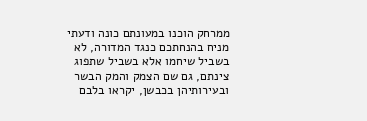ממרחק הוכנו במעונתם כונה ודעתי מניח בהנחתכם כנגד המדורה, לא בשביל שיחמו אלא בשביל שתפוג צינתם, גם שם הצמק והמק הבשר ובעירותיהן בכבשן, יקראו בלבם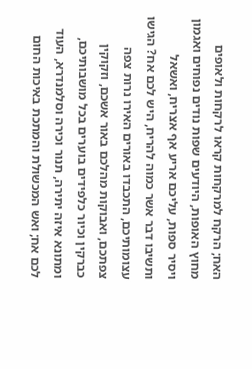האח; הרקח למרקחות קראו לרקחות ולאופים מחוץ האופות, היודעים שפות נודים נפוחים ואגמון ויסיר ספות, עליכם אריע אף אצריח, ואשאל ותשיבו דבר אשר כמוה להריח, היש לכם אח? הגישו עצומותיכם, התכבדו באורים האירו נרות צפה צפתכם, ואבוקות מהלכם באור אשכם, וזקוקין כברקין וכיור כלפידים בוערים בכל מושבותיכם, ומתונא איזה יתירה, תנור וכירה וסלמנדרא, העוד לכם אח; ואש המכשולת והמתכת באיכות החום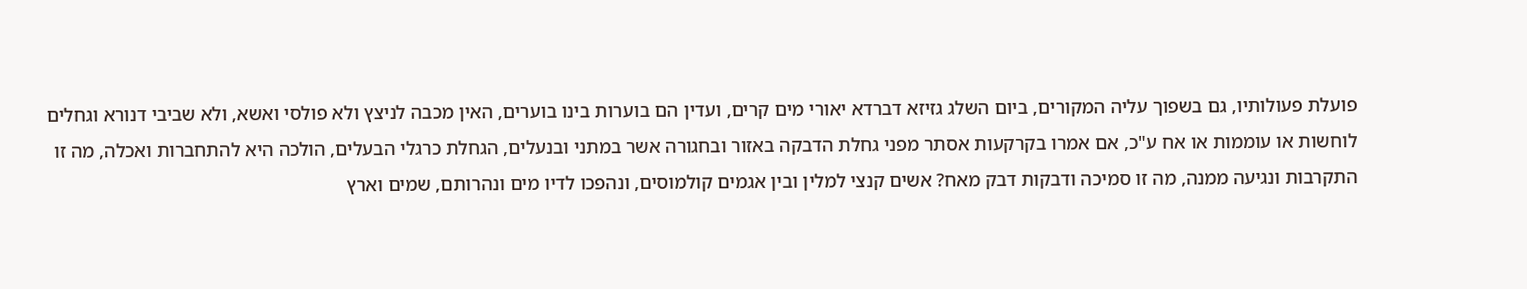פועלת פעולותיו, גם בשפוך עליה המקורים, ביום השלג גזיזא דברדא יאורי מים קרים, ועדין הם בוערות בינו בוערים, האין מכבה לניצץ ולא פולסי ואשא, ולא שביבי דנורא וגחלים לוחשות או עוממות או אח ע"כ, אם אמרו בקרקעות אסתר מפני גחלת הדבקה באזור ובחגורה אשר במתני ובנעלים, הגחלת כרגלי הבעלים, הולכה היא להתחברות ואכלה, מה זו התקרבות ונגיעה ממנה, מה זו סמיכה ודבקות דבק מאח? אשים קנצי למלין ובין אגמים קולמוסים, ונהפכו לדיו מים ונהרותם, שמים וארץ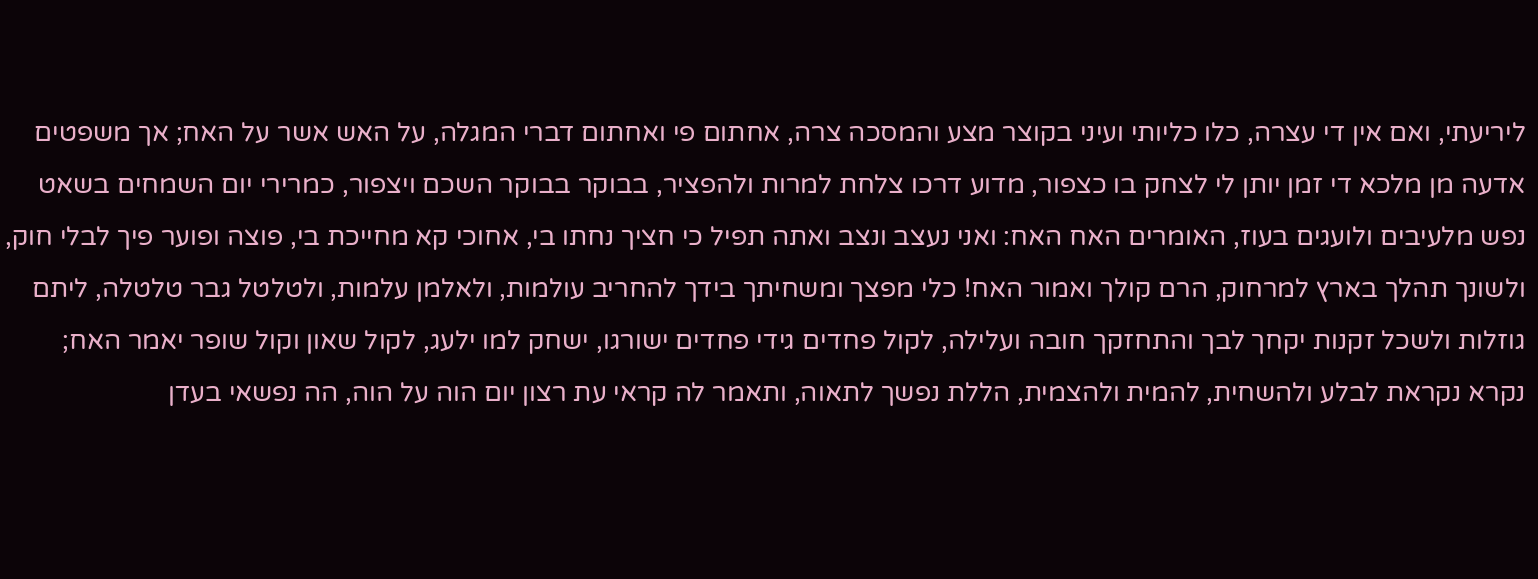ליריעתי, ואם אין די עצרה, כלו כליותי ועיני בקוצר מצע והמסכה צרה, אחתום פי ואחתום דברי המגלה, על האש אשר על האח; אך משפטים אדעה מן מלכא די זמן יותן לי לצחק בו כצפור, מדוע דרכו צלחת למרות ולהפציר, בבוקר בבוקר השכם ויצפור, כמרירי יום השמחים בשאט נפש מלעיבים ולועגים בעוז, האומרים האח האח: ואני נעצב ונצב ואתה תפיל כי חציך נחתו בי, אחוכי קא מחייכת בי, פוצה ופוער פיך לבלי חוק, ולשונך תהלך בארץ למרחוק, הרם קולך ואמור האח! כלי מפצך ומשחיתך בידך להחריב עולמות, ולאלמן עלמות, ולטלטל גבר טלטלה, ליתם גוזלות ולשכל זקנות יקחך לבך והתחזקך חובה ועלילה, לקול פחדים גידי פחדים ישורגו, ישחק למו ילעג, לקול שאון וקול שופר יאמר האח; נקרא נקראת לבלע ולהשחית, להמית ולהצמית, הללת נפשך לתאוה, ותאמר לה קראי עת רצון יום הוה על הוה, הה נפשאי בעדן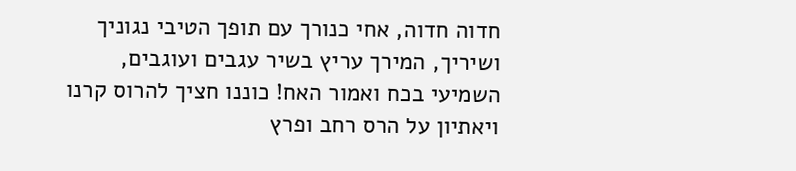חדוה חדוה, אחי כנורך עם תופך הטיבי נגוניך ושיריך, המירך עריץ בשיר עגבים ועוגבים, השמיעי בכח ואמור האח! כוננו חציך להרוס קרנו ויאתיון על הרס רחב ופרץ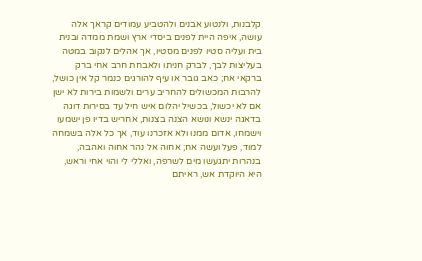קלבנות, ולנטוע אבנים ולהטביע עמודים קראך אלה עושה, איפה היית לפנים ביסדי ארץ ושמת ממדה ובנית בית ועליה סטיו לפנים מסטיו, אך אהלים לנקוב במטה בעליצות לבך, לברק חניתו ולאבחת חרב אחי ברק ברקאי אח; כאב גובר או עיף להורגים כנמר קל אין כושל, להרבות המכשולים להחריב ערים ולשמות בירות לא ישן אם לא יכשול, בכשיל יהלום איש חיל עד בסירות דוגה בדאגה ינשא ונושא הצנה בצנות, אחריש בדיו פן ישמעו וישמחו, אדום ממנו ולא אזכרנו עוד, אך כל אלה בשמחה למוד, פעל ועשה אח; אחוה אל נהר אחוה ואהבה, בנהרות יתגעשו מים לשרפה, ואללי לי והוי אחי וראש, היא היוקדת אש, ראיתם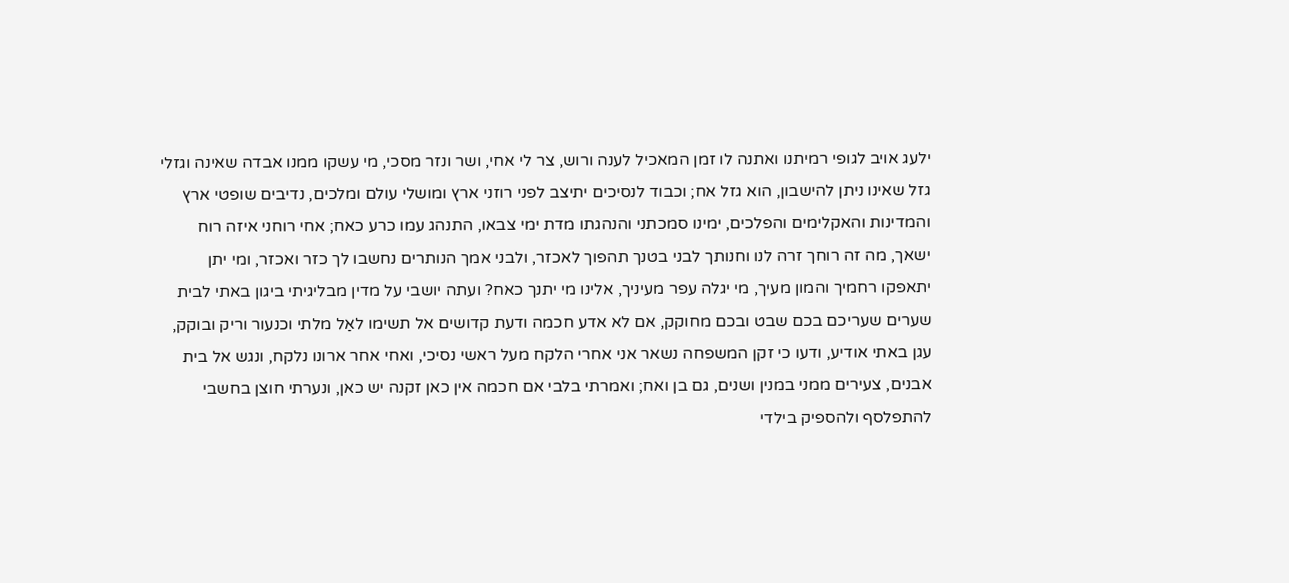ילעג אויב לגופי רמיתנו ואתנה לו זמן המאכיל לענה ורוש, צר לי אחי, ושר ונזר מסכי, מי עשקו ממנו אבדה שאינה וגזלי גזל שאינו ניתן להישבון, הוא גזל אח; וכבוד לנסיכים יתיצב לפני רוזני ארץ ומושלי עולם ומלכים, נדיבים שופטי ארץ והמדינות והאקלימים והפלכים, ימינו סמכתני והנהגתו מדת ימי צבאו, התנהג עמו כרע כאח; אחי רוחני איזה רוח ישאך, מה זה רוחך זרה לנו וחנותך לבני בטנך תהפוך לאכזר, ולבני אמך הנותרים נחשבו לך כזר ואכזר, ומי יתן יתאפקו רחמיך והמון מעיך, מי יגלה עפר מעיניך, אלינו מי יתנך כאח? ועתה יושבי על מדין מבליגיתי ביגון באתי לבית שערים שעריכם בכם שבט ובכם מחוקק, אם לא אדע חכמה ודעת קדושים אל תשימו לאַל מלתי וכנעור וריק ובוקק, עגן באתי אודיע, ודעו כי זקן המשפחה נשאר אני אחרי הלקח מעל ראשי נסיכי, ואחי אחר ארונו נלקח, ונגש אל בית אבנים, צעירים ממני במנין ושנים, גם בן ואח; ואמרתי בלבי אם חכמה אין כאן זקנה יש כאן, ונערתי חוצן בחשבי להתפלסף ולהספיק בילדי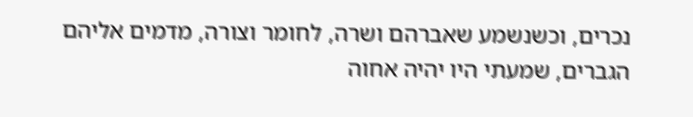נכרים, וכשנשמע שאברהם ושרה, לחומר וצורה, מדמים אליהם הגברים, שמעתי היו יהיה אחוה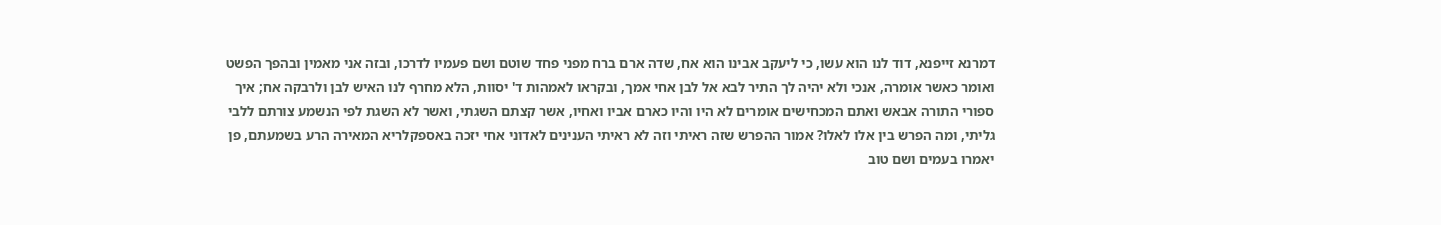דמרנא זייפנא, דוד לנו הוא עשו, כי ליעקב אבינו הוא אח, שדה ארם ברח מפני פחד שוטם ושם פעמיו לדרכו, ובזה אני מאמין ובהפך הפשט ואומר כאשר אומרה, אנכי ולא יהיה לך התיר לבא אל לבן אחי אמך, ובקראו לאמהות ד' יסוות, הלא מחרף לנו האיש לבן ולרבקה אח; איך ספורי התורה אבאש ואתם המכחישים אומרים לא היו והיו כארם אביו ואחיו, אשר קצתם השגתי, ואשר לא השגת לפי הנשמע צורתם ללבי גליתי, ומה הפרש בין אלו לאלו? אמור ההפרש שזה ראיתי וזה לא ראיתי הענינים לאדוני אחי יזכה באספקלריא המאירה הרע בשמעתם, פן יאמרו בעמים ושם טוב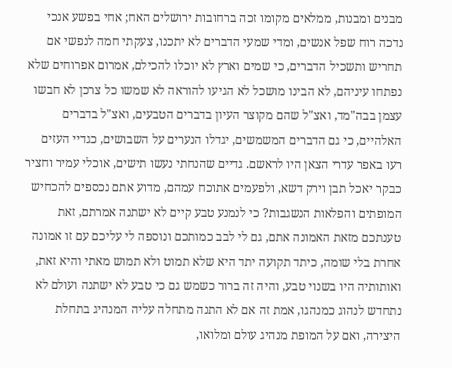מבנים ומבנות, ממלאים מקומו זכה ברחובות ירושלים האח; אחי בפשע אנכי נדכה רוח שפל אנשים, ומדי שמעי הדברים לא יתכנו, צעקתי חמה לנפשי אם תחריש ותשכיל הדברים, כי שמים וארץ לא יוכלו להכילם, אמרום אפרוחים שלא נפתחו עיניהם, לא הבינו מושכל לא הגיעו להוראה לא שמשו כל צרכן לא חבשו עצמן בבה"מד, ואצ"ל שהם מקוצר העיון בדברים הטבעים, ואצ"ל בדברים האלהיים, כי גם הדברים המשמשים, יגדלו הנערים על השבושים, כגדיי העזים רעו באפר עדרי הצאן היו לראשם. גדיים שהנחתי נעשו תישים, אוכלי עמיר וחציר כבקר יאכל תבן וירק דשא, ולפעמים אתוכח עמהם, מדוע אתם נכספים להכחיש המופתים והפלאות הנשגבות? כי לנמנע טבע קיים לא ישתנה אמרתם, זאת טענתכם מזאת האמונה אתם, גם לי לבב כמותכם ונוספה לי עליכם עם זו אמונה אחרת בלי שומה, כיתד תקועה יתד היא שלא תמוט ולא תמוש מאתי והיא זאת, ואותותיה היו בשנוי טבע, והיה זה ברור כשמש גם כי טבע לא ישתנה ועולם לא נתחדש לנהוג כמנהגו, אמת זה אם לא התנה מתחלה עליה המנהיג בתחלת היצירה, ואם על המופת מנהיג עולם ומלואו,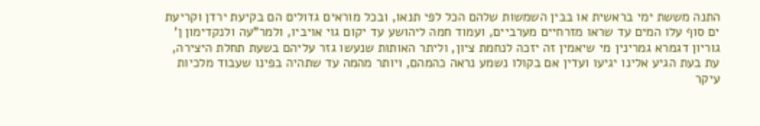התנה מששת ימי בראשית או בבין השמשות שלהם הכל לפי תנאו, ובכל מוראים גדולים הם בקיעת ירדן וקריעת ים סוף עלו המים עד שראו מזרחיים מערביים, ועמוד חמה ליהושע עד יקום גוי אויביו, ולמר"עה ולנקדימון ן' גוריון דגמרא גמרינין מי שיאמין זה יזכה לנחמת ציון, וליתר האותות שנעשו גזר עליהם בשעת תחלת היצירה, עת בעת הגיע אלינו יגיעו ועדין אם בקולו נשמע נראה כהמהם, ויותר מהמה עד שתהיה בפינו שעבוד מלכיות עיקר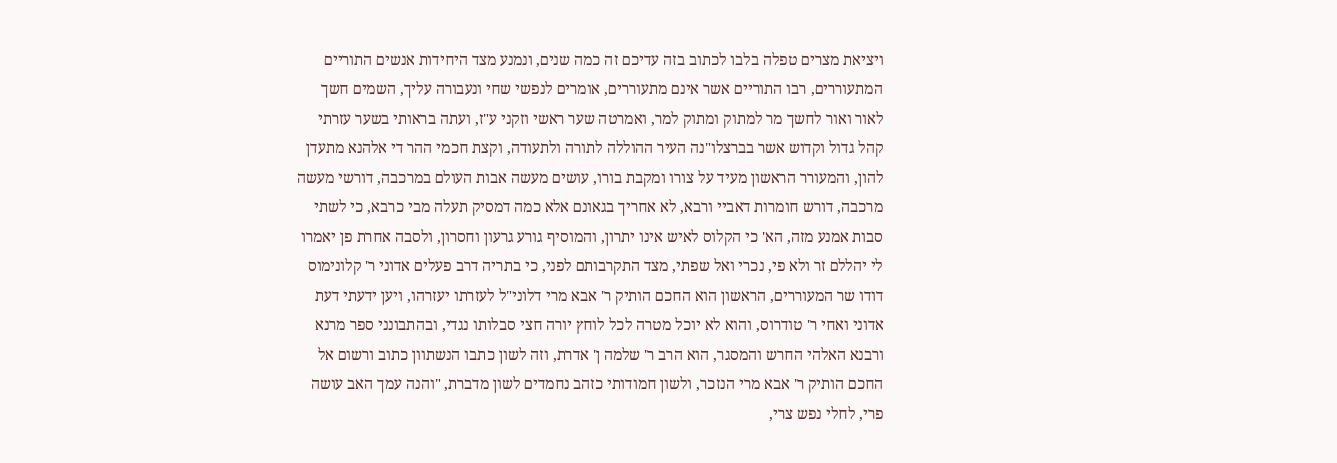ויציאת מצרים טפלה בלבו לכתוב בזה עדיכם זה כמה שנים, ונמנע מצד היחידות אנשים התוריים המתעוררים, רבו התוריים אשר אינם מתעוררים, אומרים לנפשי שחי ונעבורה עליך, השמים חשך לאור ואור לחשך מר למתוק ומתוק למר, ואמרטה שער ראשי וזקני ע"ז, ועתה בראותי בשער עזרתי קהל גדול וקדוש אשר בברצלו"נה העיר ההוללה לתורה ולתעודה, וקצת חכמי ההר די אלהנא מתעדן להון, והמעורר הראשון מעיד על צורו ומקבת בורו, עושים מעשה אבות העולם במרכבה, דורשי מעשה מרכבה, דורש חומרות דאביי ורבא, לא אחריך בגאונם אלא כמה דמסיק תעלה מבי כרבא, כי לשתי סבות אמנע מזה, הא' כי הקלוס לאיש אינו יתרון, והמוסיף גורע גרעון וחסרון, ולסבה אחרת פן יאמרו לי יהללם זר ולא פי, נכרי ואל שפתי, מצד התקרבותם לפני, כי בתריה דרב פעלים אדוני ר' קלונימוס דודו שר המעוררים, הראשון הוא החכם הותיק ר' אבא מרי דלוני"ל לעזרתו יעזרהו, ויען ידעתי דעת אדוני ואחי ר' טודרוס, והוא לא יוכל מטרה לכל לוחץ יורה חצי סבלותו נגדי, ובהתבונני ספר מרנא ורבנא האלהי החרש והמסגר, הוא הרב ר' שלמה ן' אדרת, וזה לשון כתבו הנשתוון כתוב ורשום אל החכם הותיק ר' אבא מרי הנזכר, ולשון חמודותי כזהב נחמדים לשון מדברת, "והנה עמך האב עושה פרי, לחלי נפש צרי,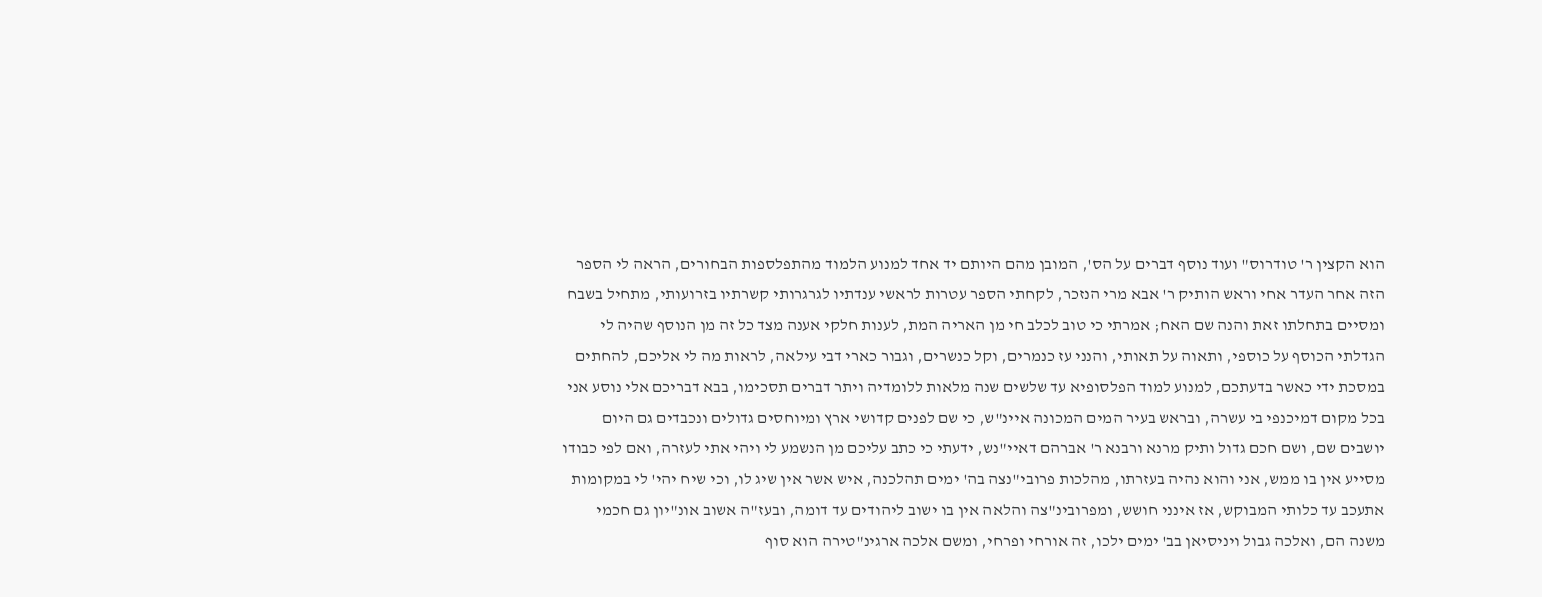הוא הקצין ר' טודרוס" ועוד נוסף דברים על הס', המובן מהם היותם יד אחד למנוע הלמוד מהתפלספות הבחורים, הראה לי הספר הזה אחר העדר אחי וראש הותיק ר' אבא מרי הנזכר, לקחתי הספר עטרות לראשי ענדתיו לגרגרותי קשרתיו בזרועותי, מתחיל בשבח ומסיים בתחלתו זאת והנה שם האח; אמרתי כי טוב לכלב חי מן האריה המת, לענות חלקי אענה מצד כל זה מן הנוסף שהיה לי הגדלתי הכוסף על כוספי, ותאוה על תאותי, והנני עז כנמרים, וקל כנשרים, וגבור כארי דבי עילאה, לראות מה לי אליכם, להחתים במסכת ידי כאשר בדעתכם, למנוע למוד הפלסופיא עד שלשים שנה מלאות ללומדיה ויתר דברים תסכימו, בבא דבריכם אלי נוסע אני בכל מקום דמיכנפי בי עשרה, ובראש בעיר המים המכונה איינ"ש, כי שם לפנים קדושי ארץ ומיוחסים גדולים ונכבדים גם היום יושבים שם, ושם חכם גדול ותיק מרנא ורבנא ר' אברהם דאיי"נש, ידעתי כי כתב עליכם מן הנשמע לי ויהי אתי לעזרה, ואם לפי כבודו מסייע אין בו ממש, אני והוא נהיה בעזרתו, מהלכות פרובי"נצה בה' ימים תהלכנה, איש אשר אין שיג לו, וכי שיח יהי' לי במקומות אתעכב עד כלותי המבוקש, אז אינני חושש, ומפרובינ"צה והלאה אין בו ישוב ליהודים עד דומה, ובעז"ה אשוב אונ"יון גם חכמי משנה הם, ואלכה גבול ויניסיאן בב' ימים ילכו, זה אורחי ופרחי, ומשם אלכה ארגינ"טירה הוא סוף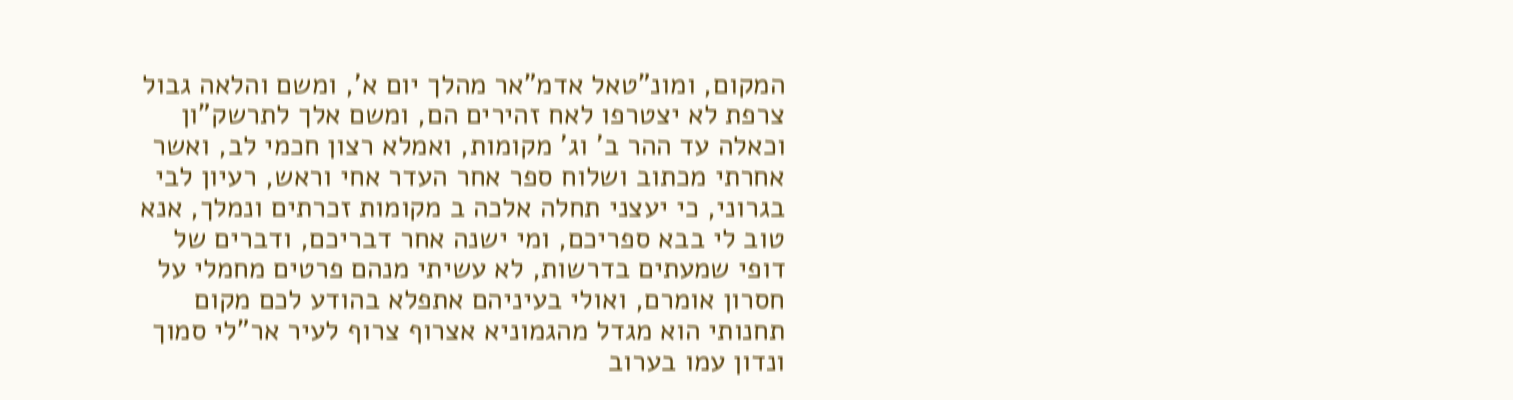המקום, ומונ"טאל אדמ"אר מהלך יום א', ומשם והלאה גבול צרפת לא יצטרפו לאח זהירים הם, ומשם אלך לתרשק"ון וכאלה עד ההר ב' וג' מקומות, ואמלא רצון חכמי לב, ואשר אחרתי מכתוב ושלוח ספר אחר העדר אחי וראש, רעיון לבי בגרוני, כי יעצני תחלה אלכה ב מקומות זכרתים ונמלך, אנא טוב לי בבא ספריכם, ומי ישנה אחר דבריכם, ודברים של דופי שמעתים בדרשות, לא עשיתי מנהם פרטים מחמלי על חסרון אומרם, ואולי בעיניהם אתפלא בהודע לכם מקום תחנותי הוא מגדל מהגמוניא אצרוף צרוף לעיר אר"לי סמוך ונדון עמו בערוב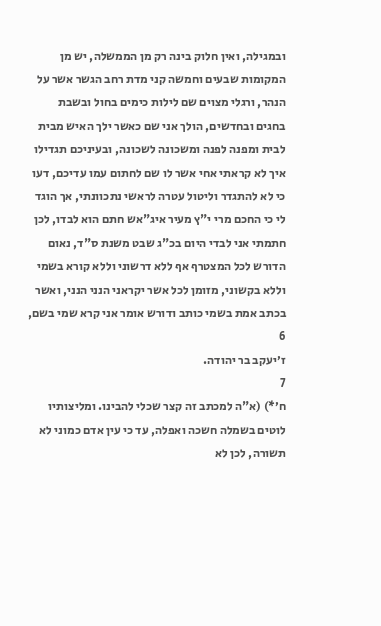ובמגילה, ואין חלוק בינה רק מן הממשלה, יש מן המקומות שבעים וחמשה קני מדת רחב הגשר אשר על הנהר, ורגלי מצוים שם לילות כימים בחול ובשבת בחגים ובחדשים, הולך אני שם כאשר ילך האיש מבית לבית ומפנה לפנה ומשכונה לשכונה, ובעיניכם תגדילו איך לא קראתי אחי אשר לו שם לחתום עמו עדיכם, דעו כי לא להתגדר וליטול עטרה לראשי נתכוונתי, אך הוגד לי כי החכם מרי י"ץ מעיר איג"אש חתם הוא לבדו, לכן חתמתי אני לבדי היום בכ"ג שבט משנת ס"ד, נאום הדורש לכל המצטרף אף ללא דרשוני וללא קורא בשמי וללא בקשוני, מזומן לכל אשר יקראני הנני הנני, ואשר בכתב אמת בשמי כותב ודורש אומר אני קרא שמי בשם,
6
ז׳יעקב בר יהודה.
7
ח׳*) (א"ה למכתב זה קצר שכלי להבינו. ומליצותיו לוטים בשמלה חשכה ואפלה, עד כי עין אדם כמוני לא תשורה, לכן לא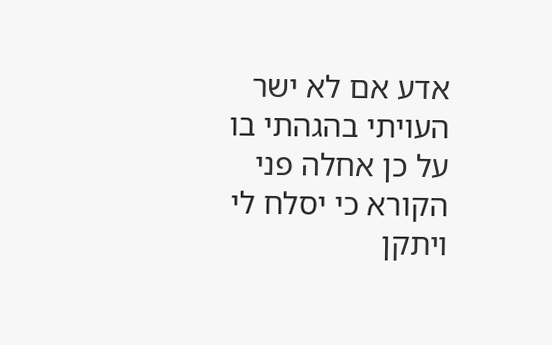אדע אם לא ישר העויתי בהגהתי בו על כן אחלה פני הקורא כי יסלח לי ויתקן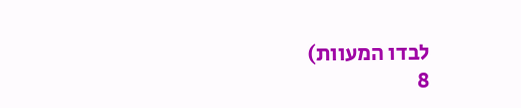לבדו המעוות)
8